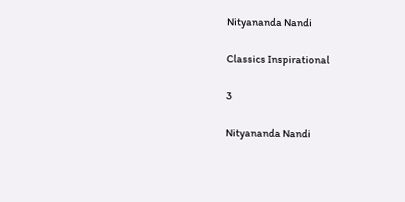Nityananda Nandi

Classics Inspirational

3

Nityananda Nandi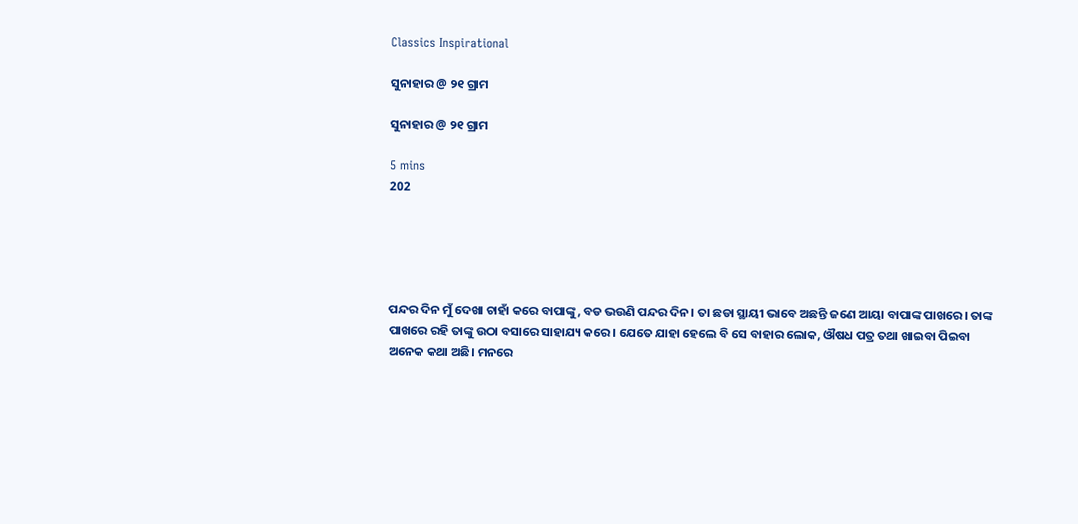Classics Inspirational

ସୁନାହାର @ ୨୧ ଗ୍ରାମ

ସୁନାହାର @ ୨୧ ଗ୍ରାମ

5 mins
202





ପନ୍ଦର ଦିନ ମୁଁ ଦେଖା ଚାହାଁ କରେ ବାପାଙ୍କୁ, ବଡ ଭଉଣି ପନ୍ଦର ଦିନ। ତା ଛଡା ସ୍ଥାୟୀ ଭାବେ ଅଛନ୍ତି ଜଣେ ଆୟା ବାପାଙ୍କ ପାଖରେ। ତାଙ୍କ ପାଖରେ ରହି ତାଙ୍କୁ ଉଠା ବସାରେ ସାହାଯ୍ୟ କରେ। ଯେତେ ଯାହା ହେଲେ ବି ସେ ବାହାର ଲୋକ, ଔଷଧ ପତ୍ର ତଥା ଖାଇବା ପିଇବା ଅନେକ କଥା ଅଛି। ମନରେ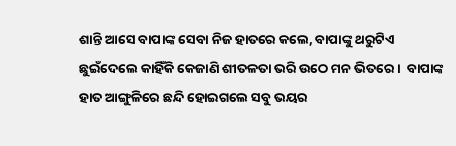ଶାନ୍ତି ଆସେ ବାପାଙ୍କ ସେବା ନିଜ ହାତରେ କଲେ, ବାପାଙ୍କୁ ଥରୁଟିଏ ଛୁଇଁଦେଲେ କାହିଁକି କେଜାଣି ଶୀତଳତା ଭରି ଉଠେ ମନ ଭିତରେ।  ବାପାଙ୍କ ହାତ ଆଙ୍ଗୁଳିରେ ଛନ୍ଦି ହୋଇଗଲେ ସବୁ ଭୟର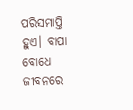ପରିସମାପ୍ତି ହୁଏ। ବାପା ବୋଧେ ଜୀବନରେ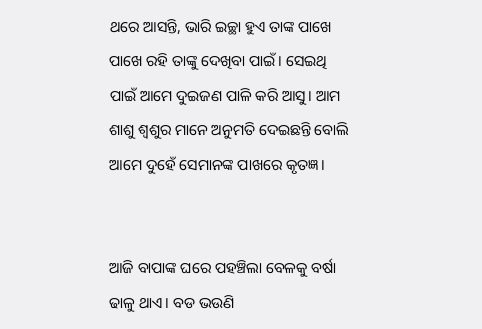ଥରେ ଆସନ୍ତି, ଭାରି ଇଚ୍ଛା ହୁଏ ତାଙ୍କ ପାଖେ ପାଖେ ରହି ତାଙ୍କୁ ଦେଖିବା ପାଇଁ। ସେଇଥି ପାଇଁ ଆମେ ଦୁଇଜଣ ପାଳି କରି ଆସୁ। ଆମ ଶାଶୁ ଶ୍ଵଶୁର ମାନେ ଅନୁମତି ଦେଇଛନ୍ତି ବୋଲି ଆମେ ଦୁହେଁ ସେମାନଙ୍କ ପାଖରେ କୃତଜ୍ଞ।


ଆଜି ବାପାଙ୍କ ଘରେ ପହଞ୍ଚିଲା ବେଳକୁ ବର୍ଷା ଢାଳୁ ଥାଏ। ବଡ ଭଉଣି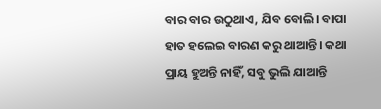ବାର ବାର ଉଠୁଥାଏ, ଯିବ ବୋଲି। ବାପା ହାତ ହଲେଇ ବାରଣ କରୁ ଥାଆନ୍ତି। କଥା ପ୍ରାୟ ହୁଅନ୍ତି ନାହିଁ, ସବୁ ଭୁଲି ଯାଆନ୍ତି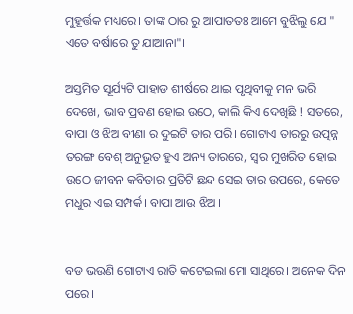ମୁହୂର୍ତ୍ତକ ମଧ୍ୟରେ। ତାଙ୍କ ଠାର ରୁ ଆପାତତଃ ଆମେ ବୁଝିଲୁ ଯେ " ଏତେ ବର୍ଷାରେ ତୁ ଯାଆନା"।

ଅସ୍ତମିତ ସୂର୍ଯ୍ୟଟି ପାହାଡ ଶୀର୍ଷରେ ଥାଇ ପୃଥିବୀକୁ ମନ ଭରି ଦେଖେ, ଭାବ ପ୍ରବଣ ହୋଇ ଉଠେ, କାଲି କିଏ ଦେଖିଛି ! ସତରେ, ବାପା ଓ ଝିଅ ବୀଣା ର ଦୁଇଟି ତାର ପରି। ଗୋଟାଏ ତାରରୁ ଉତ୍ପନ୍ନ ତରଙ୍ଗ ବେଶ୍ ଅନୁଭୂତ ହୁଏ ଅନ୍ୟ ତାରରେ, ସ୍ୱର ମୁଖରିତ ହୋଇ ଉଠେ ଜୀବନ କବିତାର ପ୍ରତିଟି ଛନ୍ଦ ସେଇ ତାର ଉପରେ, କେତେ ମଧୁର ଏଇ ସମ୍ପର୍କ। ବାପା ଆଉ ଝିଅ ।


ବଡ ଭଉଣି ଗୋଟାଏ ରାତି କଟେଇଲା ମୋ ସାଥିରେ। ଅନେକ ଦିନ ପରେ।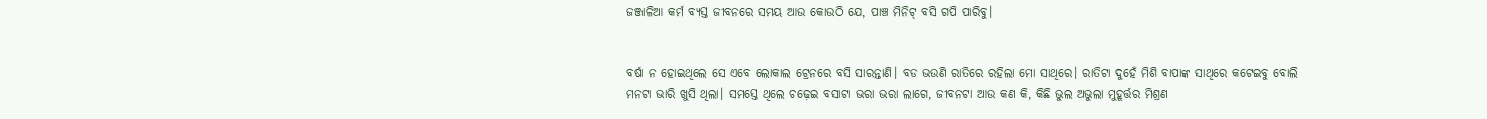ଜଞ୍ଜାଳିଆ କର୍ମ ବ୍ୟସ୍ତ ଜୀବନରେ ସମୟ ଆଉ କୋଉଠି ଯେ, ପାଞ୍ଚ ମିନିଟ୍ ବସି ଗପି ପାରିବୁ।


ବର୍ଷା ନ ହୋଇଥିଲେ ସେ ଏବେ ଲୋକାଲ ଟ୍ରେନରେ ବସି ସାରନ୍ତାଣି। ବଡ ଭଉଣି ରାତିରେ ରହିଲା ମୋ ସାଥିରେ। ରାତିଟା ଦୁହେଁ ମିଶି ବାପାଙ୍କ ସାଥିରେ କଟେଇବୁ ବୋଲି ମନଟା ଭାରି ଖୁସି ଥିଲା। ସମସ୍ତେ ଥିଲେ ଚଢ଼େଇ ବସାଟା ଭରା ଭରା ଲାଗେ, ଜୀବନଟା ଆଉ କଣ କି, କିଛି ଭୁଲ ଅଭୁଲା ମୁହୂର୍ତ୍ତର ମିଶ୍ରଣ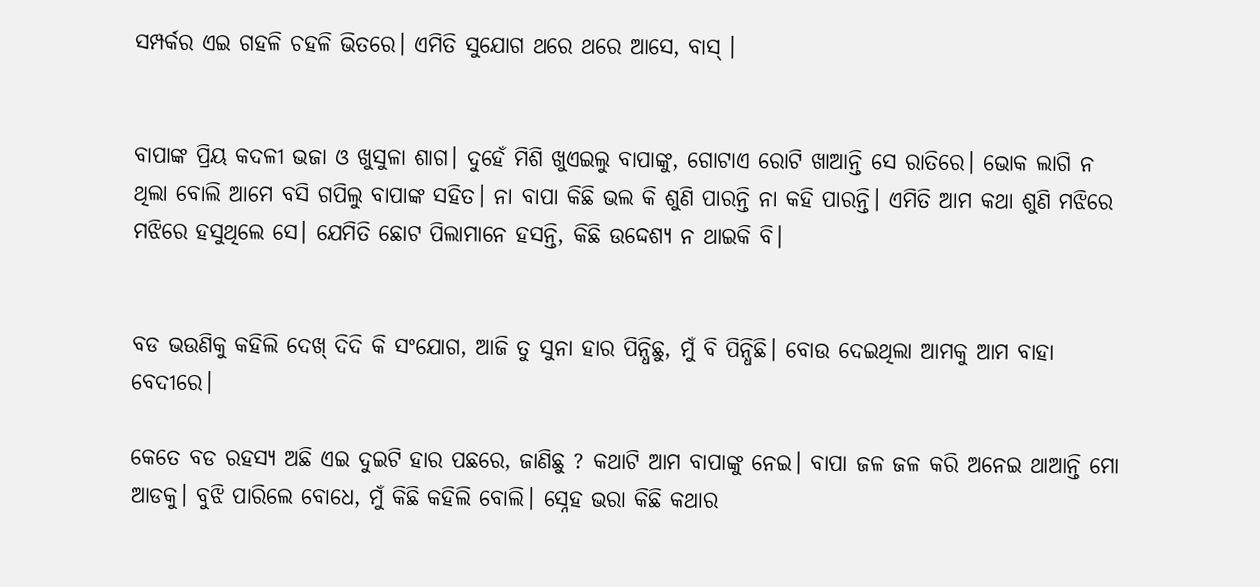ସମ୍ପର୍କର ଏଇ ଗହଳି ଚହଳି ଭିତରେ। ଏମିତି ସୁଯୋଗ ଥରେ ଥରେ ଆସେ, ବାସ୍ ।


ବାପାଙ୍କ ପ୍ରିୟ କଦଳୀ ଭଜା ଓ ଖୁସୁଳା ଶାଗ। ଦୁହେଁ ମିଶି ଖୁଏଇଲୁ ବାପାଙ୍କୁ, ଗୋଟାଏ ରୋଟି ଖାଆନ୍ତି ସେ ରାତିରେ। ଭୋକ ଲାଗି ନ ଥିଲା ବୋଲି ଆମେ ବସି ଗପିଲୁ ବାପାଙ୍କ ସହିତ। ନା ବାପା କିଛି ଭଲ କି ଶୁଣି ପାରନ୍ତି ନା କହି ପାରନ୍ତି। ଏମିତି ଆମ କଥା ଶୁଣି ମଝିରେ ମଝିରେ ହସୁଥିଲେ ସେ। ଯେମିତି ଛୋଟ ପିଲାମାନେ ହସନ୍ତି, କିଛି ଉଦ୍ଦେଶ୍ୟ ନ ଥାଇକି ବି।


ବଡ ଭଉଣିକୁ କହିଲି ଦେଖ୍ ଦିଦି କି ସଂଯୋଗ, ଆଜି ତୁ ସୁନା ହାର ପିନ୍ଧିଛୁ, ମୁଁ ବି ପିନ୍ଧିଛି। ବୋଉ ଦେଇଥିଲା ଆମକୁ ଆମ ବାହା ବେଦୀରେ।

କେତେ ବଡ ରହସ୍ୟ ଅଛି ଏଇ ଦୁଇଟି ହାର ପଛରେ, ଜାଣିଛୁ ? କଥାଟି ଆମ ବାପାଙ୍କୁ ନେଇ। ବାପା ଜଳ ଜଳ କରି ଅନେଇ ଥାଆନ୍ତି ମୋ ଆଡକୁ। ବୁଝି ପାରିଲେ ବୋଧେ, ମୁଁ କିଛି କହିଲି ବୋଲି। ସ୍ନେହ ଭରା କିଛି କଥାର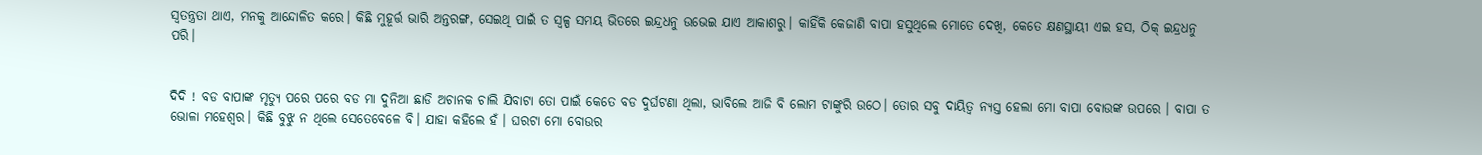ସ୍ୱତନ୍ତ୍ରତା ଥାଏ, ମନକୁ ଆନ୍ଦୋଳିତ କରେ। କିଛି ମୁହୂର୍ତ୍ତ ଭାରି ଅନ୍ତରଙ୍ଗ, ସେଇଥି ପାଇଁ ତ ସ୍ୱଳ୍ପ ସମୟ ଭିତରେ ଇନ୍ଦ୍ରଧନୁ ଉଭେଇ ଯାଏ ଆକାଶରୁ। କାହିଁକି କେଜାଣି ବାପା ହସୁଥିଲେ ମୋତେ ଦେଖି, କେତେ କ୍ଷଣସ୍ଥାୟୀ ଏଇ ହସ, ଠିକ୍ ଇନ୍ଦ୍ରଧନୁ ପରି।


ଦିଦି ! ବଡ ବାପାଙ୍କ ମୃତ୍ୟୁ ପରେ ପରେ ବଡ ମା ଦୁନିଆ ଛାଡି ଅଚାନକ ଚାଲି ଯିବାଟା ତୋ ପାଇଁ କେତେ ବଡ ଦୁର୍ଘଟଣା ଥିଲା, ଭାବିଲେ ଆଜି ବି ଲୋମ ଟାଙ୍କୁରି ଉଠେ। ତୋର ସବୁ ଦାୟିତ୍ଵ ନ୍ୟସ୍ତ ହେଲା ମୋ ବାପା ବୋଉଙ୍କ ଉପରେ । ବାପା ତ ଭୋଳା ମହେଶ୍ୱର। କିଛି ବୁଝୁ ନ ଥିଲେ ସେତେବେଳେ ବି। ଯାହା କହିଲେ ହଁ । ଘରଟା ମୋ ବୋଉର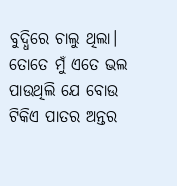ବୁଦ୍ଧିରେ ଚାଲୁ ଥିଲା। ତୋତେ ମୁଁ ଏତେ ଭଲ ପାଉଥିଲି ଯେ ବୋଉ ଟିକିଏ ପାତର ଅନ୍ତର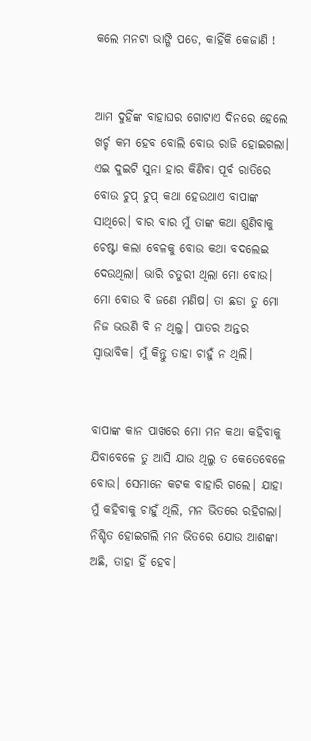କଲେ ମନଟା ଭାଙ୍ଗି ପଡେ, କାହିଁକି କେଜାଣି !


ଆମ ଦୁହିଁଙ୍କ ବାହାଘର ଗୋଟାଏ ଦିନରେ ହେଲେ ଖର୍ଚ୍ଚ କମ ହେବ ବୋଲି ବୋଉ ରାଜି ହୋଇଗଲା। ଏଇ ଦୁଇଟି ସୁନା ହାର କିଣିବା ପୂର୍ବ ରାତିରେ ବୋଉ ଚୁପ୍ ଚୁପ୍ କଥା ହେଉଥାଏ ବାପାଙ୍କ ସାଥିରେ। ବାର ବାର ମୁଁ ତାଙ୍କ କଥା ଶୁଣିବାକୁ ଚେଷ୍ଟା କଲା ବେଳକୁ ବୋଉ କଥା ବଦଲେଇ ଦେଉଥିଲା। ଭାରି ଚତୁରୀ ଥିଲା ମୋ ବୋଉ। ମୋ ବୋଉ ବି ଜଣେ ମଣିଷ। ତା ଛଡା ତୁ ମୋ ନିଜ ଭଉଣି ବି ନ ଥିଲୁ। ପାତର ଅନ୍ତର ସ୍ଵାଭାବିକ। ମୁଁ କିନ୍ତୁ ତାହା ଚାହୁଁ ନ ଥିଲି।


ବାପାଙ୍କ କାନ ପାଖରେ ମୋ ମନ କଥା କହିବାକୁ ଯିବାବେଳେ ତୁ ଆସି ଯାଉ ଥିଲୁ ତ କେତେବେଳେ ବୋଉ। ସେମାନେ କଟକ ବାହାରି ଗଲେ। ଯାହା ମୁଁ କହିବାକୁ ଚାହୁଁ ଥିଲି, ମନ ଭିତରେ ରହିଗଲା। ନିଶ୍ଚିତ ହୋଇଗଲି ମନ ଭିତରେ ଯୋଉ ଆଶଙ୍କା ଅଛି, ତାହା ହିଁ ହେବ।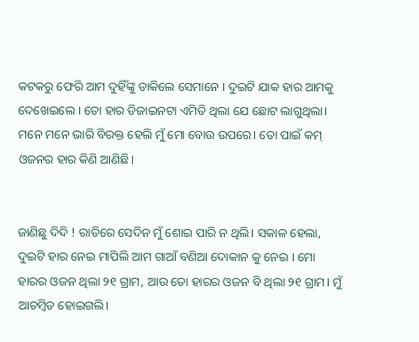କଟକରୁ ଫେରି ଆମ ଦୁହିଁଙ୍କୁ ଡାକିଲେ ସେମାନେ । ଦୁଇଟି ଯାକ ହାର ଆମକୁ ଦେଖେଇଲେ । ତୋ ହାର ଡିଜାଇନଟା ଏମିତି ଥିଲା ଯେ ଛୋଟ ଲାଗୁଥିଲା। ମନେ ମନେ ଭାରି ବିରକ୍ତ ହେଲି ମୁଁ ମୋ ବୋଉ ଉପରେ। ତୋ ପାଇଁ କମ୍ ଓଜନର ହାର କିଣି ଆଣିଛି।


ଜାଣିଛୁ ଦିଦି ! ରାତିରେ ସେଦିନ ମୁଁ ଶୋଇ ପାରି ନ ଥିଲି। ସକାଳ ହେଲା, ଦୁଇଟି ହାର ନେଇ ମାପିଲି ଆମ ଗାଆଁ ବଣିଆ ଦୋକାନ କୁ ନେଇ । ମୋ ହାରର ଓଜନ ଥିଲା ୨୧ ଗ୍ରାମ, ଆଉ ତୋ ହାରର ଓଜନ ବି ଥିଲା ୨୧ ଗ୍ରାମ। ମୁଁ ଆଚମ୍ବିତ ହୋଇଗଲି।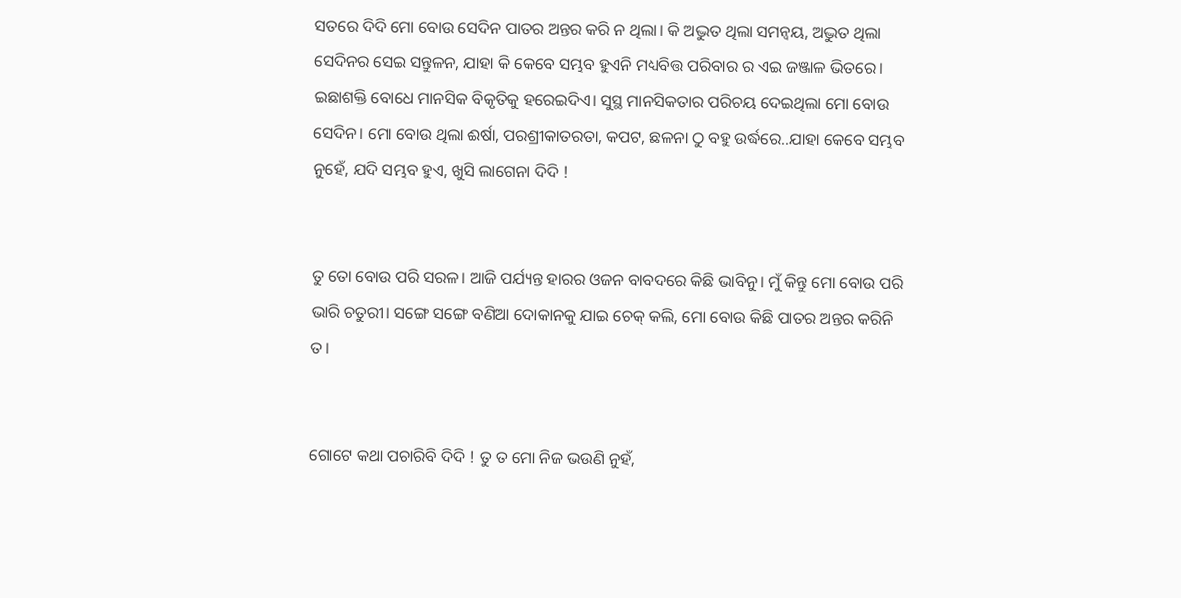ସତରେ ଦିଦି ମୋ ବୋଉ ସେଦିନ ପାତର ଅନ୍ତର କରି ନ ଥିଲା। କି ଅଦ୍ଭୁତ ଥିଲା ସମନ୍ୱୟ, ଅଦ୍ଭୁତ ଥିଲା ସେଦିନର ସେଇ ସନ୍ତୁଳନ, ଯାହା କି କେବେ ସମ୍ଭବ ହୁଏନି ମଧ୍ୟବିତ୍ତ ପରିବାର ର ଏଇ ଜଞ୍ଜାଳ ଭିତରେ। ଇଛାଶକ୍ତି ବୋଧେ ମାନସିକ ବିକୃତିକୁ ହରେଇଦିଏ। ସୁସ୍ଥ ମାନସିକତାର ପରିଚୟ ଦେଇଥିଲା ମୋ ବୋଉ ସେଦିନ। ମୋ ବୋଉ ଥିଲା ଈର୍ଷା, ପରଶ୍ରୀକାତରତା, କପଟ, ଛଳନା ଠୁ ବହୁ ଉର୍ଦ୍ଧରେ..ଯାହା କେବେ ସମ୍ଭବ ନୁହେଁ, ଯଦି ସମ୍ଭବ ହୁଏ, ଖୁସି ଲାଗେନା ଦିଦି !


ତୁ ତୋ ବୋଉ ପରି ସରଳ। ଆଜି ପର୍ଯ୍ୟନ୍ତ ହାରର ଓଜନ ବାବଦରେ କିଛି ଭାବିନୁ। ମୁଁ କିନ୍ତୁ ମୋ ବୋଉ ପରି ଭାରି ଚତୁରୀ। ସଙ୍ଗେ ସଙ୍ଗେ ବଣିଆ ଦୋକାନକୁ ଯାଇ ଚେକ୍ କଲି, ମୋ ବୋଉ କିଛି ପାତର ଅନ୍ତର କରିନି ତ।


ଗୋଟେ କଥା ପଚାରିବି ଦିଦି ! ତୁ ତ ମୋ ନିଜ ଭଉଣି ନୁହଁ,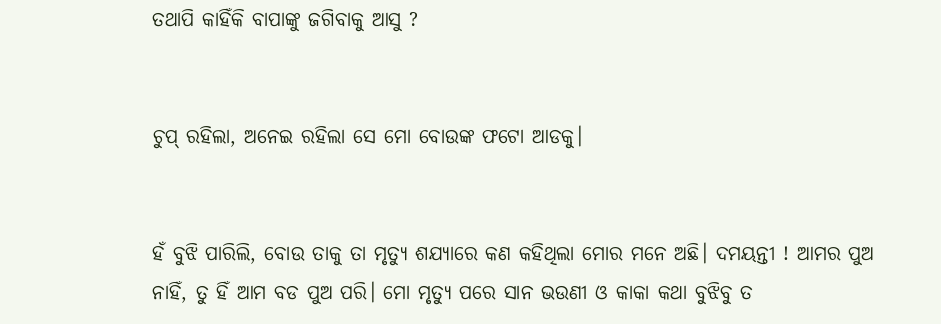ତଥାପି କାହିଁକି ବାପାଙ୍କୁ ଜଗିବାକୁ ଆସୁ ?


ଚୁପ୍ ରହିଲା, ଅନେଇ ରହିଲା ସେ ମୋ ବୋଉଙ୍କ ଫଟୋ ଆଡକୁ।


ହଁ ବୁଝି ପାରିଲି, ବୋଉ ତାକୁ ତା ମୃତ୍ୟୁ ଶଯ୍ୟାରେ କଣ କହିଥିଲା ମୋର ମନେ ଅଛି। ଦମୟନ୍ତୀ ! ଆମର ପୁଅ ନାହିଁ, ତୁ ହିଁ ଆମ ବଡ ପୁଅ ପରି। ମୋ ମୃତ୍ୟୁ ପରେ ସାନ ଭଉଣୀ ଓ କାକା କଥା ବୁଝିବୁ ତ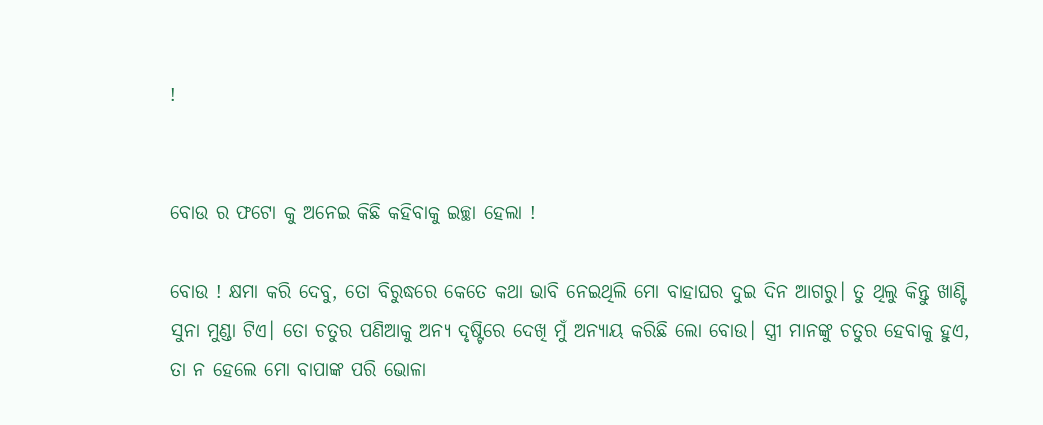!


ବୋଉ ର ଫଟୋ କୁ ଅନେଇ କିଛି କହିବାକୁ ଇଚ୍ଛା ହେଲା !

ବୋଉ ! କ୍ଷମା କରି ଦେବୁ, ତୋ ବିରୁଦ୍ଧରେ କେତେ କଥା ଭାବି ନେଇଥିଲି ମୋ ବାହାଘର ଦୁଇ ଦିନ ଆଗରୁ। ତୁ ଥିଲୁ କିନ୍ତୁ ଖାଣ୍ଟି ସୁନା ମୁଣ୍ଡା ଟିଏ। ତୋ ଚତୁର ପଣିଆକୁ ଅନ୍ୟ ଦୃଷ୍ଟିରେ ଦେଖି ମୁଁ ଅନ୍ୟାୟ କରିଛି ଲୋ ବୋଉ। ସ୍ତ୍ରୀ ମାନଙ୍କୁ ଚତୁର ହେବାକୁ ହୁଏ, ତା ନ ହେଲେ ମୋ ବାପାଙ୍କ ପରି ଭୋଳା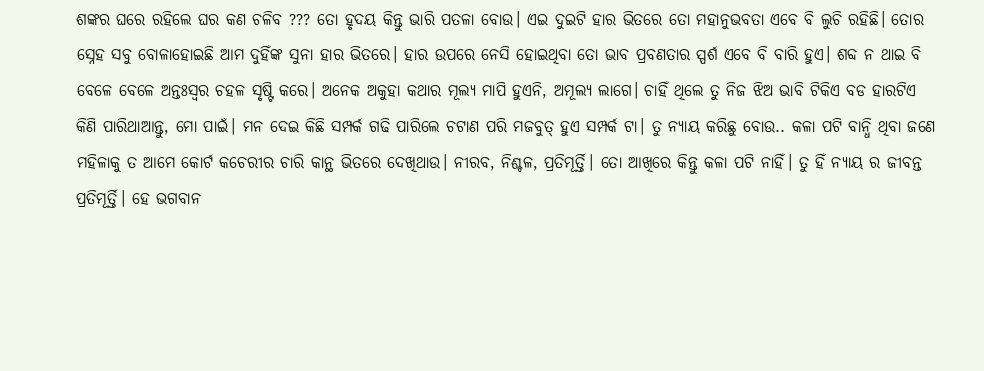ଶଙ୍କର ଘରେ ରହିଲେ ଘର କଣ ଚଳିବ ??? ତୋ ହୃଦୟ କିନ୍ତୁ ଭାରି ପତଳା ବୋଉ। ଏଇ ଦୁଇଟି ହାର ଭିତରେ ତୋ ମହାନୁଭବତା ଏବେ ବି ଲୁଚି ରହିଛି। ତୋର ସ୍ନେହ ସବୁ ବୋଳାହୋଇଛି ଆମ ଦୁହିଁଙ୍କ ସୁନା ହାର ଭିତରେ। ହାର ଉପରେ ନେସି ହୋଇଥିବା ତୋ ଭାବ ପ୍ରବଣତାର ସ୍ପର୍ଶ ଏବେ ବି ବାରି ହୁଏ। ଶବ୍ଦ ନ ଥାଇ ବି ବେଳେ ବେଳେ ଅନ୍ତଃସ୍ଵର ଚହଳ ସୃଷ୍ଟି କରେ। ଅନେକ ଅକୁହା କଥାର ମୂଲ୍ୟ ମାପି ହୁଏନି, ଅମୂଲ୍ୟ ଲାଗେ। ଚାହିଁ ଥିଲେ ତୁ ନିଜ ଝିଅ ଭାବି ଟିକିଏ ବଡ ହାରଟିଏ କିଣି ପାରିଥାଆନ୍ତୁ, ମୋ ପାଇଁ। ମନ ଦେଇ କିଛି ସମ୍ପର୍କ ଗଢି ପାରିଲେ ଚଟାଣ ପରି ମଜବୁତ୍ ହୁଏ ସମ୍ପର୍କ ଟା। ତୁ ନ୍ୟାୟ କରିଛୁ ବୋଉ.. କଳା ପଟି ବାନ୍ଧି ଥିବା ଜଣେ ମହିଳାକୁ ତ ଆମେ କୋର୍ଟ କଚେରୀର ଚାରି କାନ୍ଥ ଭିତରେ ଦେଖିଥାଉ। ନୀରବ, ନିଶ୍ଚଳ, ପ୍ରତିମୂର୍ତ୍ତି। ତୋ ଆଖିରେ କିନ୍ତୁ କଳା ପଟି ନାହିଁ। ତୁ ହିଁ ନ୍ୟାୟ ର ଜୀବନ୍ତ ପ୍ରତିମୂର୍ତ୍ତି। ହେ ଭଗବାନ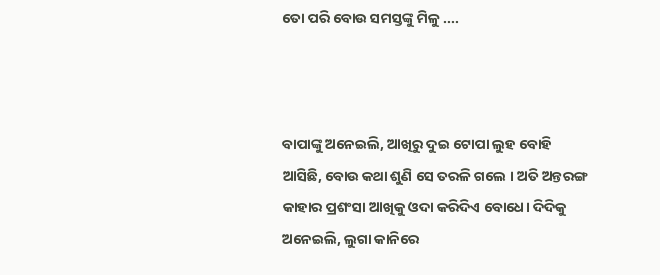ତୋ ପରି ବୋଉ ସମସ୍ତଙ୍କୁ ମିଳୁ ....



ବାପାଙ୍କୁ ଅନେଇଲି, ଆଖିରୁ ଦୁଇ ଟୋପା ଲୁହ ବୋହି ଆସିଛି, ବୋଉ କଥା ଶୁଣି ସେ ତରଳି ଗଲେ । ଅତି ଅନ୍ତରଙ୍ଗ କାହାର ପ୍ରଶଂସା ଆଖିକୁ ଓଦା କରିଦିଏ ବୋଧେ। ଦିଦିକୁ ଅନେଇଲି, ଲୁଗା କାନିରେ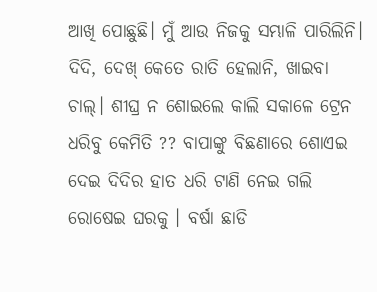ଆଖି ପୋଛୁଛି। ମୁଁ ଆଉ ନିଜକୁ ସମ୍ଭାଳି ପାରିଲିନି। ଦିଦି, ଦେଖ୍ କେତେ ରାତି ହେଲାନି, ଖାଇବା ଚାଲ୍। ଶୀଘ୍ର ନ ଶୋଇଲେ କାଲି ସକାଳେ ଟ୍ରେନ ଧରିବୁ କେମିତି ?? ବାପାଙ୍କୁ ବିଛଣାରେ ଶୋଏଇ ଦେଇ ଦିଦିର ହାତ ଧରି ଟାଣି ନେଇ ଗଲି ରୋଷେଇ ଘରକୁ । ବର୍ଷା ଛାଡି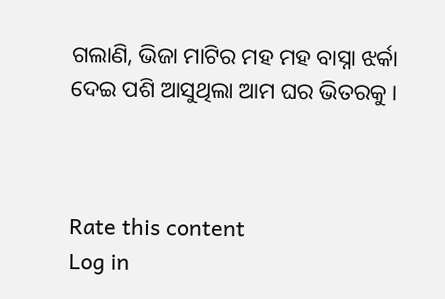ଗଲାଣି, ଭିଜା ମାଟିର ମହ ମହ ବାସ୍ନା ଝର୍କା ଦେଇ ପଶି ଆସୁଥିଲା ଆମ ଘର ଭିତରକୁ ।



Rate this content
Log in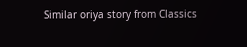Similar oriya story from Classics